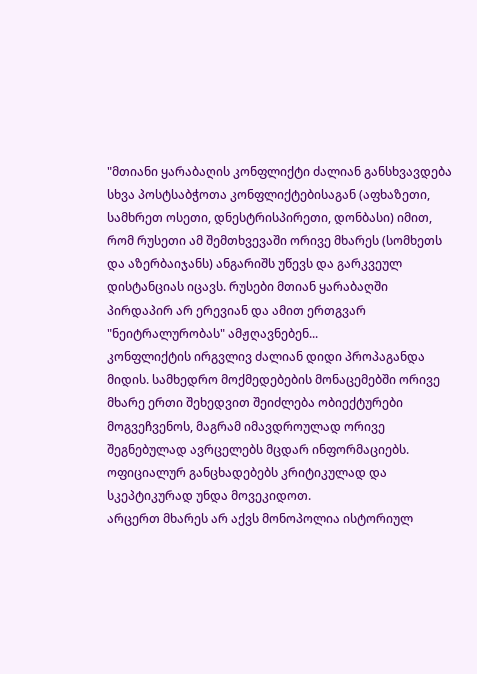"მთიანი ყარაბაღის კონფლიქტი ძალიან განსხვავდება სხვა პოსტსაბჭოთა კონფლიქტებისაგან (აფხაზეთი, სამხრეთ ოსეთი, დნესტრისპირეთი, დონბასი) იმით, რომ რუსეთი ამ შემთხვევაში ორივე მხარეს (სომხეთს და აზერბაიჯანს) ანგარიშს უწევს და გარკვეულ დისტანციას იცავს. რუსები მთიან ყარაბაღში პირდაპირ არ ერევიან და ამით ერთგვარ "ნეიტრალურობას" ამჟღავნებენ...
კონფლიქტის ირგვლივ ძალიან დიდი პროპაგანდა მიდის. სამხედრო მოქმედებების მონაცემებში ორივე მხარე ერთი შეხედვით შეიძლება ობიექტურები მოგვეჩვენოს, მაგრამ იმავდროულად ორივე შეგნებულად ავრცელებს მცდარ ინფორმაციებს. ოფიციალურ განცხადებებს კრიტიკულად და სკეპტიკურად უნდა მოვეკიდოთ.
არცერთ მხარეს არ აქვს მონოპოლია ისტორიულ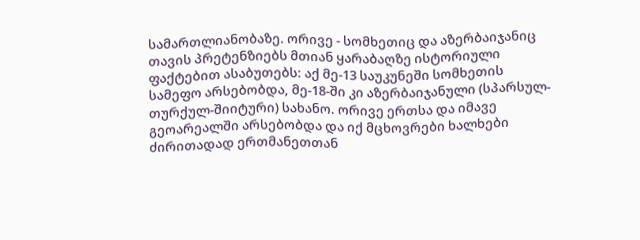სამართლიანობაზე. ორივე - სომხეთიც და აზერბაიჯანიც თავის პრეტენზიებს მთიან ყარაბაღზე ისტორიული ფაქტებით ასაბუთებს: აქ მე-13 საუკუნეში სომხეთის სამეფო არსებობდა, მე-18-ში კი აზერბაიჯანული (სპარსულ-თურქულ-შიიტური) სახანო. ორივე ერთსა და იმავე გეოარეალში არსებობდა და იქ მცხოვრები ხალხები ძირითადად ერთმანეთთან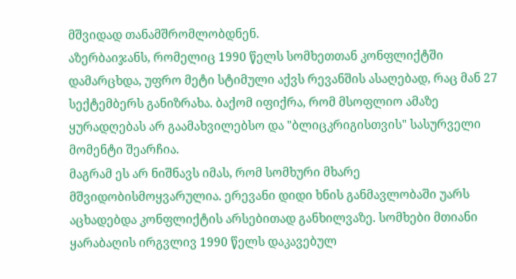მშვიდად თანამშრომლობდნენ.
აზერბაიჯანს, რომელიც 1990 წელს სომხეთთან კონფლიქტში დამარცხდა, უფრო მეტი სტიმული აქვს რევანშის ასაღებად, რაც მან 27 სექტემბერს განიზრახა. ბაქომ იფიქრა, რომ მსოფლიო ამაზე ყურადღებას არ გაამახვილებსო და "ბლიცკრიგისთვის" სასურველი მომენტი შეარჩია.
მაგრამ ეს არ ნიშნავს იმას, რომ სომხური მხარე მშვიდობისმოყვარულია. ერევანი დიდი ხნის განმავლობაში უარს აცხადებდა კონფლიქტის არსებითად განხილვაზე. სომხები მთიანი ყარაბაღის ირგვლივ 1990 წელს დაკავებულ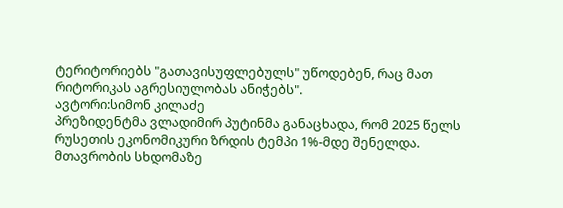ტერიტორიებს "გათავისუფლებულს" უწოდებენ, რაც მათ რიტორიკას აგრესიულობას ანიჭებს".
ავტორი:სიმონ კილაძე
პრეზიდენტმა ვლადიმირ პუტინმა განაცხადა, რომ 2025 წელს რუსეთის ეკონომიკური ზრდის ტემპი 1%-მდე შენელდა.
მთავრობის სხდომაზე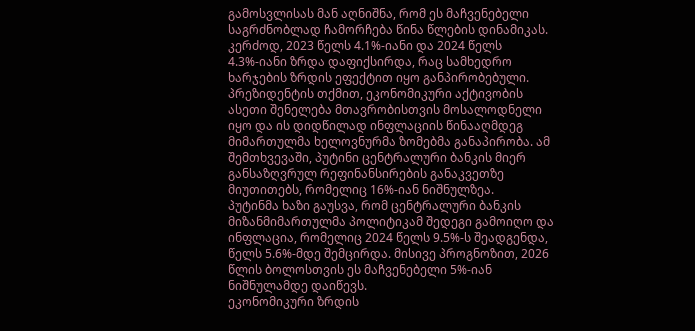გამოსვლისას მან აღნიშნა, რომ ეს მაჩვენებელი საგრძნობლად ჩამორჩება წინა წლების დინამიკას. კერძოდ, 2023 წელს 4.1%-იანი და 2024 წელს 4.3%-იანი ზრდა დაფიქსირდა, რაც სამხედრო ხარჯების ზრდის ეფექტით იყო განპირობებული.
პრეზიდენტის თქმით, ეკონომიკური აქტივობის ასეთი შენელება მთავრობისთვის მოსალოდნელი იყო და ის დიდწილად ინფლაციის წინააღმდეგ მიმართულმა ხელოვნურმა ზომებმა განაპირობა. ამ შემთხვევაში, პუტინი ცენტრალური ბანკის მიერ განსაზღვრულ რეფინანსირების განაკვეთზე მიუთითებს, რომელიც 16%-იან ნიშნულზეა.
პუტინმა ხაზი გაუსვა, რომ ცენტრალური ბანკის მიზანმიმართულმა პოლიტიკამ შედეგი გამოიღო და ინფლაცია, რომელიც 2024 წელს 9.5%-ს შეადგენდა, წელს 5.6%-მდე შემცირდა. მისივე პროგნოზით, 2026 წლის ბოლოსთვის ეს მაჩვენებელი 5%-იან ნიშნულამდე დაიწევს.
ეკონომიკური ზრდის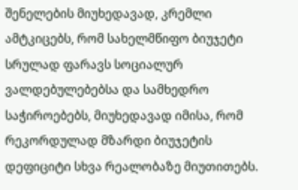შენელების მიუხედავად, კრემლი ამტკიცებს, რომ სახელმწიფო ბიუჯეტი სრულად ფარავს სოციალურ ვალდებულებებსა და სამხედრო საჭიროებებს, მიუხედავად იმისა, რომ რეკორდულად მზარდი ბიუჯეტის დეფიციტი სხვა რეალობაზე მიუთითებს.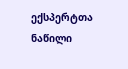ექსპერტთა ნაწილი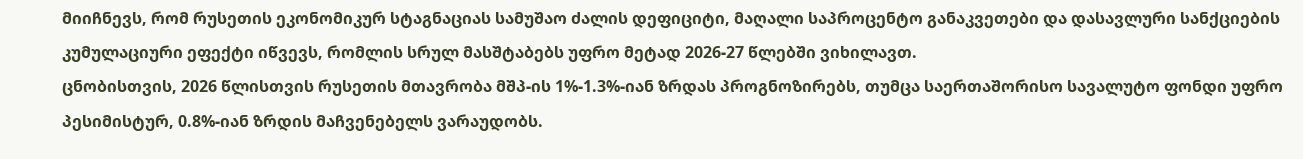მიიჩნევს, რომ რუსეთის ეკონომიკურ სტაგნაციას სამუშაო ძალის დეფიციტი, მაღალი საპროცენტო განაკვეთები და დასავლური სანქციების კუმულაციური ეფექტი იწვევს, რომლის სრულ მასშტაბებს უფრო მეტად 2026-27 წლებში ვიხილავთ.
ცნობისთვის, 2026 წლისთვის რუსეთის მთავრობა მშპ-ის 1%-1.3%-იან ზრდას პროგნოზირებს, თუმცა საერთაშორისო სავალუტო ფონდი უფრო პესიმისტურ, 0.8%-იან ზრდის მაჩვენებელს ვარაუდობს.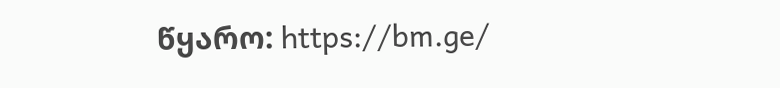წყარო: https://bm.ge/